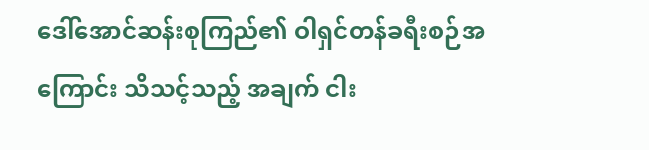ဒေါ်အောင်ဆန်းစုကြည်၏ ဝါရှင်တန်ခရီးစဉ်အကြောင်း သိသင့်သည့် အချက် ငါး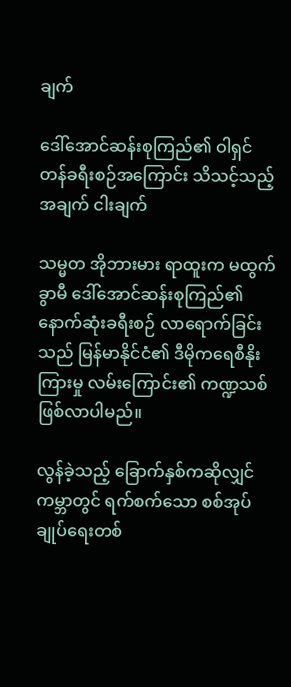ချက်

ဒေါ်အောင်ဆန်းစုကြည်၏ ဝါရှင်တန်ခရီးစဉ်အကြောင်း သိသင့်သည့် အချက် ငါးချက်

သမ္မတ အိုဘားမား ရာထူးက မထွက်ခွာမီ ဒေါ်အောင်ဆန်းစုကြည်၏ နောက်ဆုံးခရီးစဉ် လာရောက်ခြင်းသည် မြန်မာနိုင်ငံ၏ ဒီမိုကရေစီနိုးကြားမှု လမ်းကြောင်း၏ ကဏ္ဍသစ်ဖြစ်လာပါမည်။

လွန်ခဲ့သည့် ခြောက်နှစ်ကဆိုလျှင် ကမ္ဘာတွင် ရက်စက်သော စစ်အုပ်ချုပ်ရေးတစ်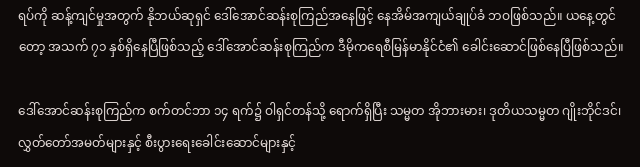ရပ်ကို ဆန့်ကျင်မှုအတွက် နိုဘယ်ဆုရှင် ဒေါ်အောင်ဆန်းစုကြည်အနေဖြင့် နေအိမ်အကျယ်ချုပ်ခံ ဘဝဖြစ်သည်။ ယနေ့တွင်တော့ အသက် ၇၁ နှစ်ရှိနေပြီဖြစ်သည့် ဒေါ်အောင်ဆန်းစုကြည်က ဒီမိုကရေစီမြန်မာနိုင်ငံ၏ ခေါင်းဆောင်ဖြစ်နေပြီဖြစ်သည်။

ဒေါ်အောင်ဆန်းစုကြည်က စက်တင်ဘာ ၁၄ ရက်၌ ဝါရှင်တန်သို့ ရောက်ရှိပြီး သမ္မတ အိုဘားမား၊ ဒုတိယသမ္မတ ဂျိုးဘိုင်ဒင်၊ လွှတ်တော်အမတ်များနှင့် စီးပွားရေးခေါင်းဆောင်များနှင့်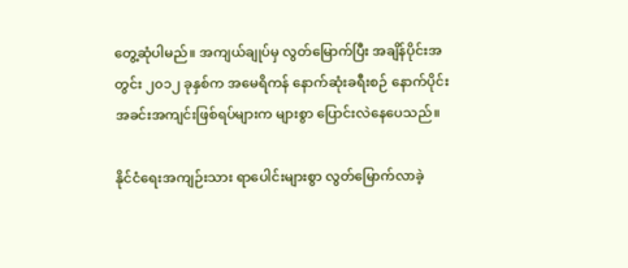တွေ့ဆုံပါမည်။ အကျယ်ချုပ်မှ လွတ်မြောက်ပြီး အချိန်ပိုင်းအတွင်း ၂၀၁၂ ခုနှစ်က အမေရိကန် နောက်ဆုံးခရီးစဉ် နောက်ပိုင်း အခင်းအကျင်းဖြစ်ရပ်များက များစွာ ပြောင်းလဲနေပေသည်။

နိုင်ငံရေးအကျဉ်းသား ရာပေါင်းများစွာ လွတ်မြောက်လာခဲ့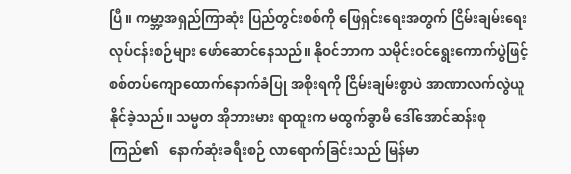ပြီ။ ကမ္ဘာ့အရှည်ကြာဆုံး ပြည်တွင်းစစ်ကို ဖြေရှင်းရေးအတွက် ငြိမ်းချမ်းရေးလုပ်ငန်းစဉ်များ ဖော်ဆောင်နေသည်။ နိုဝင်ဘာက သမိုင်းဝင်ရွေးကောက်ပွဲဖြင့် စစ်တပ်ကျောထောက်နောက်ခံပြု အစိုးရကို ငြိမ်းချမ်းစွာပဲ အာဏာလက်လွဲယူနိုင်ခဲ့သည်။ သမ္မတ အိုဘားမား ရာထူးက မထွက်ခွာမီ ဒေါ်အောင်ဆန်းစုကြည်၏   နောက်ဆုံးခရီးစဉ် လာရောက်ခြင်းသည် မြန်မာ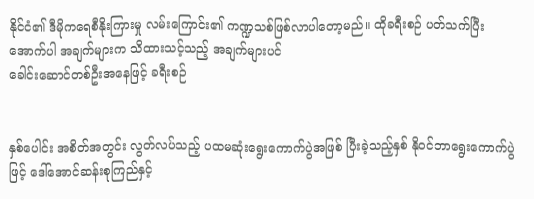နိုင်ငံ၏ ဒီမိုကရေစီနိုးကြားမှု လမ်းကြောင်း၏ ကဏ္ဍသစ်ဖြစ်လာပါတော့မည်။ ထိုခရီးစဉ် ပတ်သက်ပြီး အောက်ပါ အချက်များက သိထားသင့်သည့် အချက်များပင်
ခေါင်းဆောင်တစ်ဦးအနေဖြင့် ခရီးစဉ်


နှစ်ပေါင်း အစိတ်အတွင်း လွတ်လပ်သည့် ပထမဆုံးရွေးကောက်ပွဲအဖြစ် ပြီးခဲ့သည့်နှစ် နိုဝင်ဘာရွေးကောက်ပွဲဖြင့် ဒေါ်အောင်ဆန်းစုကြည်နှင့်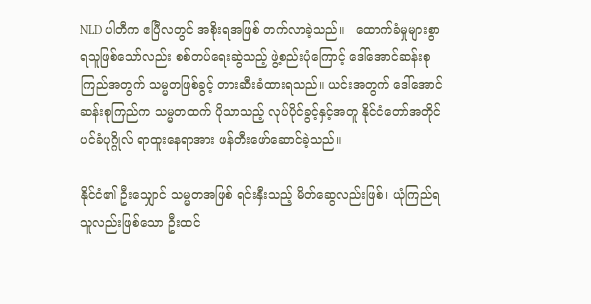NLD ပါတီက ဧပြီလတွင် အစိုးရအဖြစ် တက်လာခဲ့သည်။   ထောက်ခံမှုများစွာ ရသူဖြစ်သော်လည်း စစ်တပ်ရေးဆွဲသည့် ဖွဲ့စည်းပုံကြောင့် ဒေါ်အောင်ဆန်းစုကြည်အတွက် သမ္မတဖြစ်ခွင့် တားဆီးခံထားရသည်။ ယင်းအတွက် ဒေါ်အောင်ဆန်းစုကြည်က သမ္မတထက် ပိုသာသည့် လုပ်ပိုင်ခွင့်နှင့်အတူ နိုင်ငံတော်အတိုင်ပင်ခံပုဂ္ဂိုလ် ရာထူးနေရာအား ဖန်တီးဖော်ဆောင်ခဲ့သည်။

နိုင်ငံ၏ ဦးသျှောင် သမ္မတအဖြစ် ရင်းနှီးသည့် မိတ်ဆွေလည်းဖြစ်၊ ယုံကြည်ရသူလည်းဖြစ်သော ဦးထင်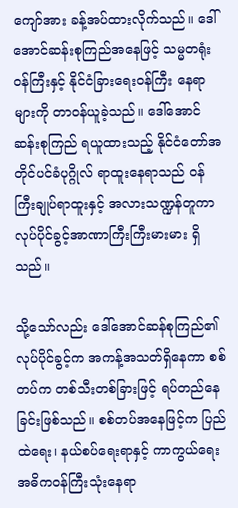ကျော်အား ခန့်အပ်ထားလိုက်သည်။ ဒေါ်အောင်ဆန်းစုကြည်အနေဖြင့် သမ္မတရုံးဝန်ကြီးနှင့် နိုင်ငံခြားရေးဝန်ကြီး နေရာများကို တာဝန်ယူခဲ့သည်။ ဒေါ်အောင်ဆန်းစုကြည် ရယူထားသည့် နိုင်ငံတော်အတိုင်ပင်ခံပုဂ္ဂိုလ် ရာထူးနေရာသည် ဝန်ကြီးချုပ်ရာထူးနှင့် အလားသဏ္ဍန်တူကာ လုပ်ပိုင်ခွင့်အာဏာကြီးကြီးမားမား ရှိသည်။

သို့သော်လည်း ဒေါ်အောင်ဆန်စုကြည်၏ လုပ်ပိုင်ခွင့်က အကန့်အသတ်ရှိနေကာ စစ်တပ်က တစ်သီးတစ်ခြားဖြင့် ရပ်တည်နေခြင်းဖြစ်သည်။ စစ်တပ်အနေဖြင့်က ပြည်ထဲရေး၊ နယ်စပ်ရေးရာနှင့် ကာကွယ်ရေး အဓိကဝန်ကြီးသုံးနေရာ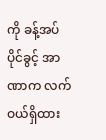ကို ခန့်အပ်ပိုင်ခွင့် အာဏာက လက်ဝယ်ရှိထား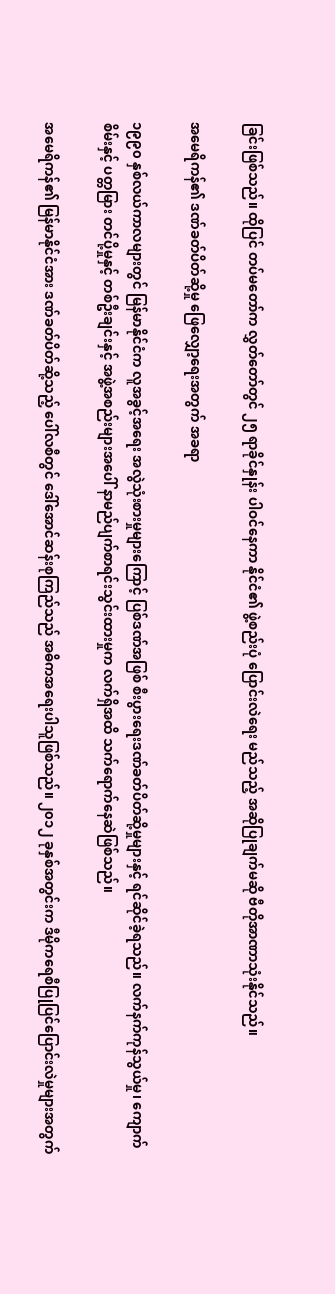ခြင်းဖြစ်သည်။ ထိုပြင် တပ်မတော်က လွှတ်တော်တွင် ၂၅ ရာခိုင်နှုန်း ပါဝင်နေကာ နိုင်ငံ၏ ဖွဲ့စည်းပုံ ပြောင်းလဲရေး မည်သည့် အဆိုပြုချက်မဆို ဗီတိုအာဏာသုံးနိုင်သည်။

အမေရိကန်၏ ဒဏ်ခတ်ပိတ်ဆို့မှု ဖြေလျှော့ရေးအတွက် အခရာ

၁၉၉၀ နှစ်လယ်ကာလများတွင် မြန်မာနိုင်ငံက လူအခွင့်အရေး အလွဲသုံးစားမှုများကြောင့် ပြစ်ဒဏ်အဖြစ် စီးပွားရေးဒဏ်ခတ်ပိတ်ဆို့မှုများနှင့် ရင်ဆိုင်ခဲ့ရသည်။ လက်နက်ကုန်သွယ်မှု၊ ကျောက်စိမ်းနှင့် ပတ္တမြား တင်ပို့မှုနှင့် တစ်ဦးချင်းနှင့် အဖွဲ့အစည်းများအပေါ် နာမည်ပျက်စာရင်းသွင်းထားမှုက လက်ရှိအထိ သက်ရောက်နေဆဲဖြစ်သည်။

အမေရိကန်၏ မြန်မာနိုင်ငံအား ဒဏ်ခတ်ပိတ်ဆို့သည့် ပေါ်လစီတွင် ဒေါ်အောင်ဆန်းစုကြည်သည် အဓိကအရေးပါသူဖြစ်သည်။ ၂၀၁၂ ခုနှစ်အတွင်းက ဒီမိုကရေစီပြုပြင်ပြောင်းလဲမှုများအတွက်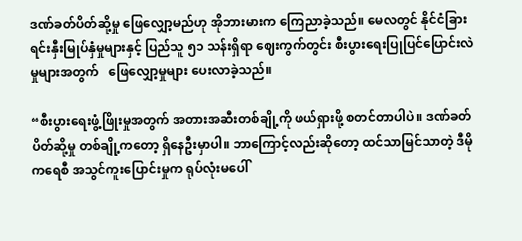ဒဏ်ခတ်ပိတ်ဆို့မှု ဖြေလျှော့မည်ဟု အိုဘားမားက ကြေညာခဲ့သည်။ မေလတွင် နိုင်ငံခြားရင်းနှီးမြုပ်နှံမှုများနှင့် ပြည်သူ ၅၁ သန်းရှိရာ ဈေးကွက်တွင်း စီးပွားရေးပြုပြင်ပြောင်းလဲမှုများအတွက်   ဖြေလျှော့မှုများ ပေးလာခဲ့သည်။

“စီးပွားရေးဖွံ့ဖြိုးမှုအတွက် အတားအဆီးတစ်ချို့ကို ဖယ်ရှားဖို့ စတင်တာပါပဲ။ ဒဏ်ခတ်ပိတ်ဆို့မှု တစ်ချို့ကတော့ ရှိနေဦးမှာပါ။ ဘာကြောင့်လည်းဆိုတော့ ထင်သာမြင်သာတဲ့ ဒီမိုကရေစီ အသွင်ကူးပြောင်းမှုက ရုပ်လုံးမပေါ်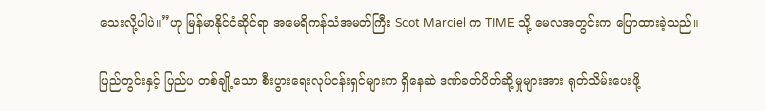သေးလို့ပါပဲ။”ဟု မြန်မာနိုင်ငံဆိုင်ရာ အမေရိကန်သံအမတ်ကြီး Scot Marciel က TIME သို့ မေလအတွင်းက ပြောထားခဲ့သည်။

ပြည်တွင်းနှင့် ပြည်ပ တစ်ချို့သော စီးပွားရေးလုပ်ငန်းရှင်များက ရှိနေဆဲ ဒဏ်ခတ်ပိတ်ဆို့မှုများအား ရုတ်သိမ်းပေးဖို့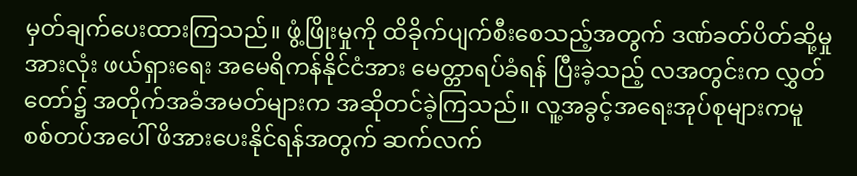မှတ်ချက်ပေးထားကြသည်။ ဖွံ့ဖြိုးမှုကို ထိခိုက်ပျက်စီးစေသည့်အတွက် ဒဏ်ခတ်ပိတ်ဆို့မှုအားလုံး ဖယ်ရှားရေး အမေရိကန်နိုင်ငံအား မေတ္တာရပ်ခံရန် ပြီးခဲ့သည့် လအတွင်းက လွှတ်တော်၌ အတိုက်အခံအမတ်များက အဆိုတင်ခဲ့ကြသည်။ လူ့အခွင့်အရေးအုပ်စုများကမူ စစ်တပ်အပေါ် ဖိအားပေးနိုင်ရန်အတွက် ဆက်လက်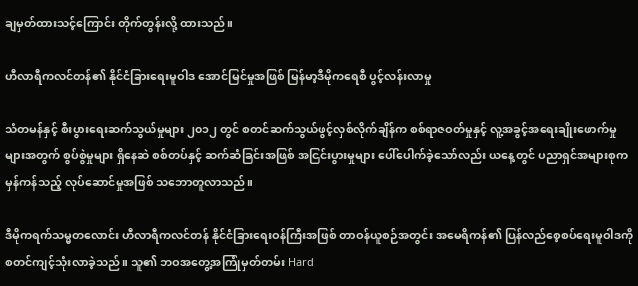ချမှတ်ထားသင့်ကြောင်း တိုက်တွန်းလို့ ထားသည်။

ဟီလာရီကလင်တန်၏ နိုင်ငံခြားရေးမူဝါဒ အောင်မြင်မှုအဖြစ် မြန်မာ့ဒီမိုကရေစီ ပွင့်လန်းလာမှု

သံတမန်နှင့် စီးပွားရေးဆက်သွယ်မှုများ ၂၀၁၂ တွင် စတင်ဆက်သွယ်ဖွင့်လှစ်လိုက်ချိန်က စစ်ရာဇဝတ်မှုနှင့် လူ့အခွင့်အရေးချိုးဖောက်မှုများအတွက် စွပ်စွဲမှုများ ရှိနေဆဲ စစ်တပ်နှင့် ဆက်ဆံခြင်းအဖြစ် အငြင်းပွားမှုများ ပေါ်ပေါက်ခဲ့သော်လည်း ယနေ့တွင် ပညာရှင်အများစုက မှန်ကန်သည့် လုပ်ဆောင်မှုအဖြစ် သဘောတူလာသည်။

ဒီမိုကရက်သမ္မတလောင်း ဟီလာရီကလင်တန် နိုင်ငံခြားရေးဝန်ကြီးအဖြစ် တာဝန်ယူစဉ်အတွင်း အမေရိကန်၏ ပြန်လည်စေ့စပ်ရေးမူဝါဒကို စတင်ကျင့်သုံးလာခဲ့သည်။ သူ၏ ဘဝအတွေ့အကြုံမှတ်တမ်း Hard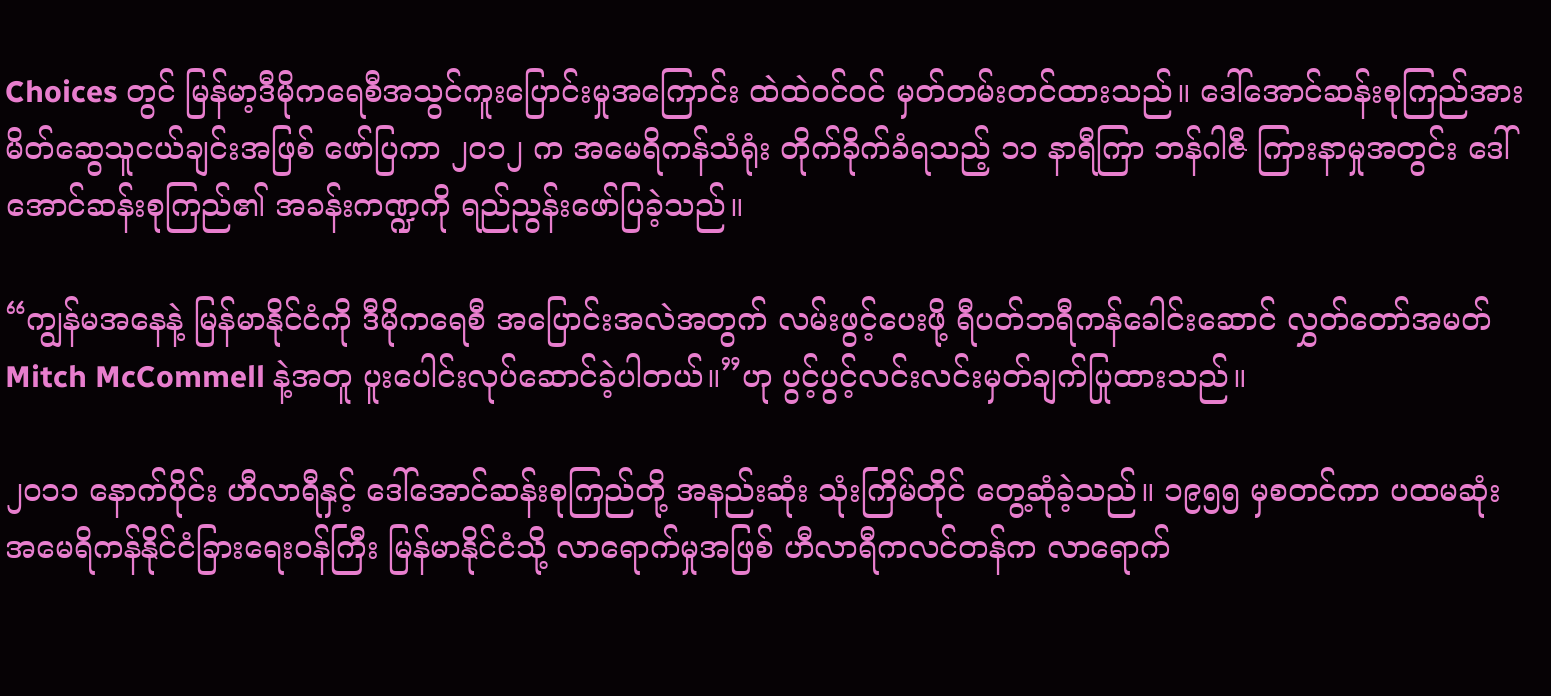Choices တွင် မြန်မာ့ဒီမိုကရေစီအသွင်ကူးပြောင်းမှုအကြောင်း ထဲထဲဝင်ဝင် မှတ်တမ်းတင်ထားသည်။ ဒေါ်အောင်ဆန်းစုကြည်အား မိတ်ဆွေသူငယ်ချင်းအဖြစ် ဖော်ပြကာ ၂၀၁၂ က အမေရိကန်သံရုံး တိုက်ခိုက်ခံရသည့် ၁၁ နာရီကြာ ဘန်ဂါဇီ ကြားနာမှုအတွင်း ဒေါ်အောင်ဆန်းစုကြည်၏ အခန်းကဏ္ဍကို ရည်ညွန်းဖော်ပြခဲ့သည်။

“ကျွန်မအနေနဲ့ မြန်မာနိုင်ငံကို ဒီမိုကရေစီ အပြောင်းအလဲအတွက် လမ်းဖွင့်ပေးဖို့ ရီပတ်ဘရီကန်ခေါင်းဆောင် လွှတ်တော်အမတ် Mitch McCommell နဲ့အတူ ပူးပေါင်းလုပ်ဆောင်ခဲ့ပါတယ်။”ဟု ပွင့်ပွင့်လင်းလင်းမှတ်ချက်ပြုထားသည်။

၂၀၁၁ နောက်ပိုင်း ဟီလာရီနှင့် ဒေါ်အောင်ဆန်းစုကြည်တို့ အနည်းဆုံး သုံးကြိမ်တိုင် တွေ့ဆုံခဲ့သည်။ ၁၉၅၅ မှစတင်ကာ ပထမဆုံး အမေရိကန်နိုင်ငံခြားရေးဝန်ကြီး မြန်မာနိုင်ငံသို့ လာရောက်မှုအဖြစ် ဟီလာရီကလင်တန်က လာရောက်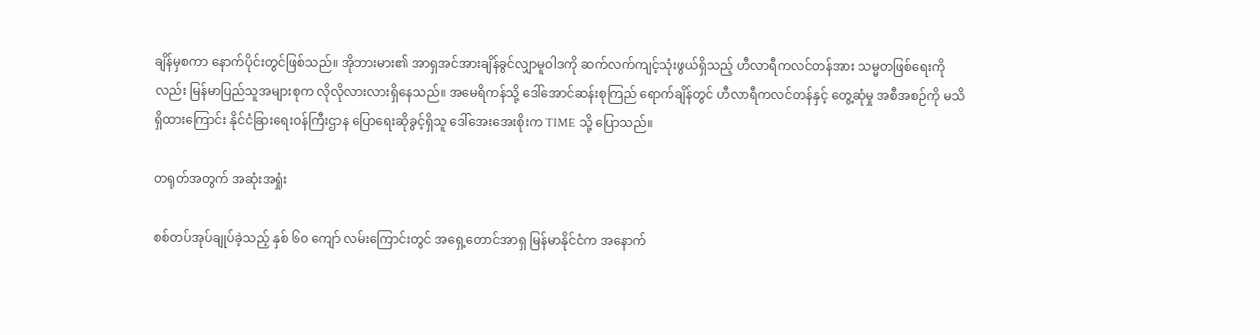ချိန်မှစကာ နောက်ပိုင်းတွင်ဖြစ်သည်။ အိုဘားမား၏ အာရှအင်အားချိန်ခွင်လျှာမူဝါဒကို ဆက်လက်ကျင့်သုံးဖွယ်ရှိသည့် ဟီလာရီကလင်တန်အား သမ္မတဖြစ်ရေးကိုလည်း မြန်မာပြည်သူအများစုက လိုလိုလားလားရှိနေသည်။ အမေရိကန်သို့ ဒေါ်အောင်ဆန်းစုကြည် ရောက်ချိန်တွင် ဟီလာရီကလင်တန်နှင့် တွေ့ဆုံမှု အစီအစဉ်ကို မသိရှိထားကြောင်း နိုင်ငံခြားရေးဝန်ကြီးဌာန ပြောရေးဆိုခွင့်ရှိသူ ဒေါ်အေးအေးစိုးက TIME သို့ ပြောသည်။

တရုတ်အတွက် အဆုံးအရှုံး

စစ်တပ်အုပ်ချုပ်ခဲ့သည့် နှစ် ၆၀ ကျော် လမ်းကြောင်းတွင် အရှေ့တောင်အာရှ မြန်မာနိုင်ငံက အနောက်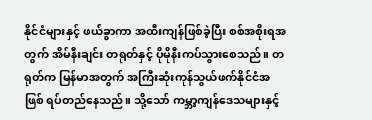နိုင်ငံများနှင့် ဖယ်ခွာကာ အထီးကျန်ဖြစ်ခဲ့ပြီး စစ်အစိုးရအတွက် အိမ်နီးချင်း တရုတ်နှင့် ပိုမိုနီးကပ်သွားစေသည်။ တရုတ်က မြန်မာအတွက် အကြီးဆုံးကုန်သွယ်ဖက်နိုင်ငံအဖြစ် ရပ်တည်နေသည်။ သို့သော် ကမ္ဘာ့ကျန်ဒေသများနှင့်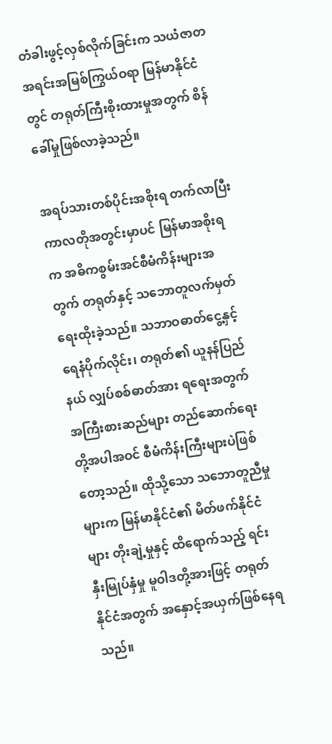တံခါးဖွင့်လှစ်လိုက်ခြင်းက သယံဇာတအရင်းအမြစ်ကြွယ်ဝရာ မြန်မာနိုင်ငံတွင် တရုတ်ကြီးစိုးထားမှုအတွက် စိန်ခေါ်မှုဖြစ်လာခဲ့သည်။

အရပ်သားတစ်ပိုင်းအစိုးရ တက်လာပြီး ကာလတိုအတွင်းမှာပင် မြန်မာအစိုးရက အဓိကစွမ်းအင်စီမံကိန်းများအတွက် တရုတ်နှင့် သဘောတူလက်မှတ်ရေးထိုးခဲ့သည်။ သဘာဝဓာတ်ငွေ့နှင့် ရေနံပိုက်လိုင်း၊ တရုတ်၏ ယူနန်ပြည်နယ် လျှပ်စစ်ဓာတ်အား ရရေးအတွက် အကြီးစားဆည်များ တည်ဆောက်ရေးတို့အပါအဝင် စီမံကိန်းကြီးများပဲဖြစ်တော့သည်။ ထိုသို့သော သဘောတူညီမှုများက မြန်မာနိုင်ငံ၏ မိတ်ဖက်နိုင်ငံများ တိုးချဲ့မှုနှင့် ထိရောက်သည့် ရင်းနှီးမြုပ်နှံမှု မူဝါဒတို့အားဖြင့် တရုတ်နိုင်ငံအတွက် အနှောင့်အယှက်ဖြစ်နေရသည်။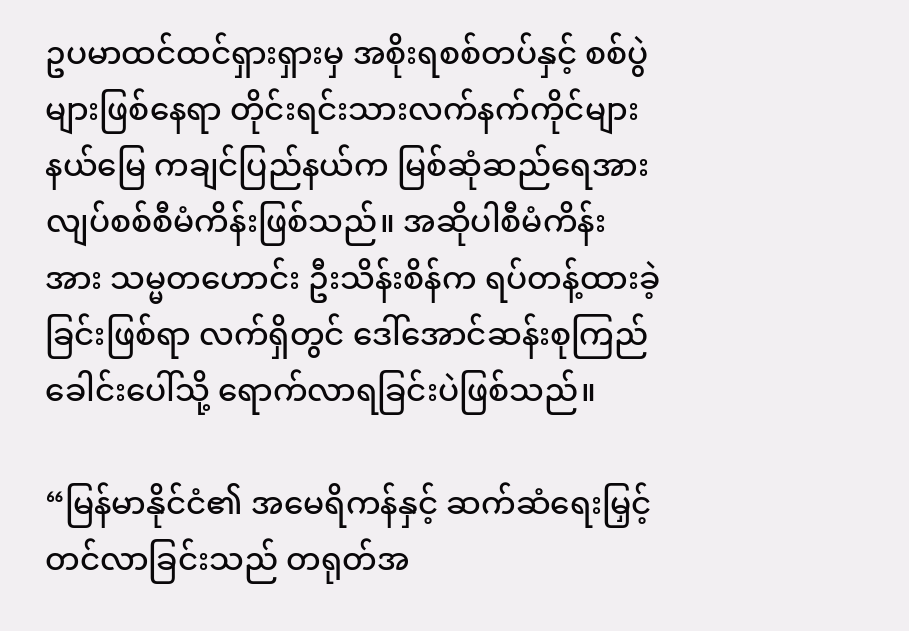ဥပမာထင်ထင်ရှားရှားမှ အစိုးရစစ်တပ်နှင့် စစ်ပွဲများဖြစ်နေရာ တိုင်းရင်းသားလက်နက်ကိုင်များ နယ်မြေ ကချင်ပြည်နယ်က မြစ်ဆုံဆည်ရေအားလျပ်စစ်စီမံကိန်းဖြစ်သည်။ အဆိုပါစီမံကိန်းအား သမ္မတဟောင်း ဦးသိန်းစိန်က ရပ်တန့်ထားခဲ့ခြင်းဖြစ်ရာ လက်ရှိတွင် ဒေါ်အောင်ဆန်းစုကြည်ခေါင်းပေါ်သို့ ရောက်လာရခြင်းပဲဖြစ်သည်။

“မြန်မာနိုင်ငံ၏ အမေရိကန်နှင့် ဆက်ဆံရေးမြှင့်တင်လာခြင်းသည် တရုတ်အ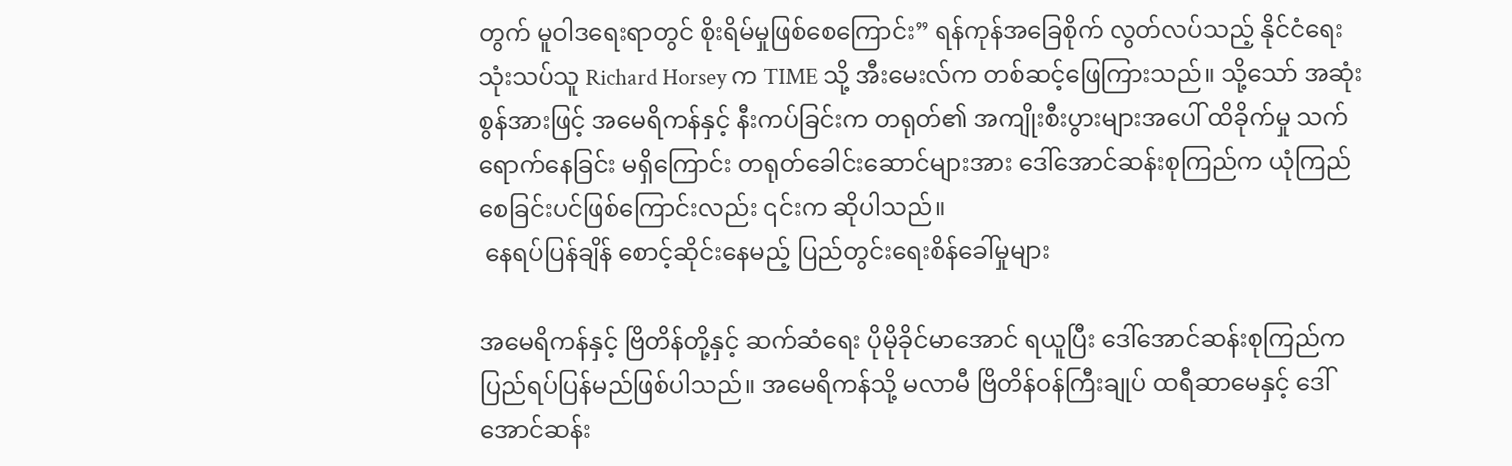တွက် မူဝါဒရေးရာတွင် စိုးရိမ်မှုဖြစ်စေကြောင်း” ရန်ကုန်အခြေစိုက် လွတ်လပ်သည့် နိုင်ငံရေးသုံးသပ်သူ Richard Horsey က TIME သို့ အီးမေးလ်က တစ်ဆင့်ဖြေကြားသည်။ သို့သော် အဆုံးစွန်အားဖြင့် အမေရိကန်နှင့် နီးကပ်ခြင်းက တရုတ်၏ အကျိုးစီးပွားများအပေါ် ထိခိုက်မှု သက်ရောက်နေခြင်း မရှိကြောင်း တရုတ်ခေါင်းဆောင်များအား ဒေါ်အောင်ဆန်းစုကြည်က ယုံကြည်စေခြင်းပင်ဖြစ်ကြောင်းလည်း ၎င်းက ဆိုပါသည်။
 နေရပ်ပြန်ချိန် စောင့်ဆိုင်းနေမည့် ပြည်တွင်းရေးစိန်ခေါ်မှုများ

အမေရိကန်နှင့် ဗြိတိန်တို့နှင့် ဆက်ဆံရေး ပိုမိုခိုင်မာအောင် ရယူပြီး ဒေါ်အောင်ဆန်းစုကြည်က  ပြည်ရပ်ပြန်မည်ဖြစ်ပါသည်။ အမေရိကန်သို့ မလာမီ ဗြိတိန်ဝန်ကြီးချုပ် ထရီဆာမေနှင့် ဒေါ်အောင်ဆန်း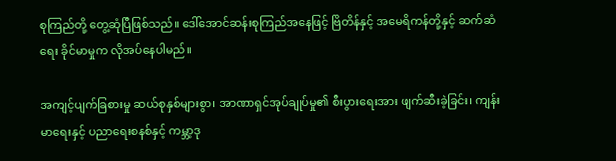စုကြည်တို့ တွေ့ဆုံပြီဖြစ်သည်။ ဒေါ်အောင်ဆန်းစုကြည်အနေဖြင့် ဗြိတိန်နှင့် အမေရိကန်တို့နှင့် ဆက်ဆံရေး ခိုင်မာမှုက လိုအပ်နေပါမည်။

အကျင့်ပျက်ခြစားမှု ဆယ်စုနှစ်များစွာ၊ အာဏာရှင်အုပ်ချုပ်မှု၏ စီးပွားရေးအား ဖျက်ဆီးခဲ့ခြင်း၊ ကျန်းမာရေးနှင့် ပညာရေးစနစ်နှင့် ကမ္ဘာ့ဒု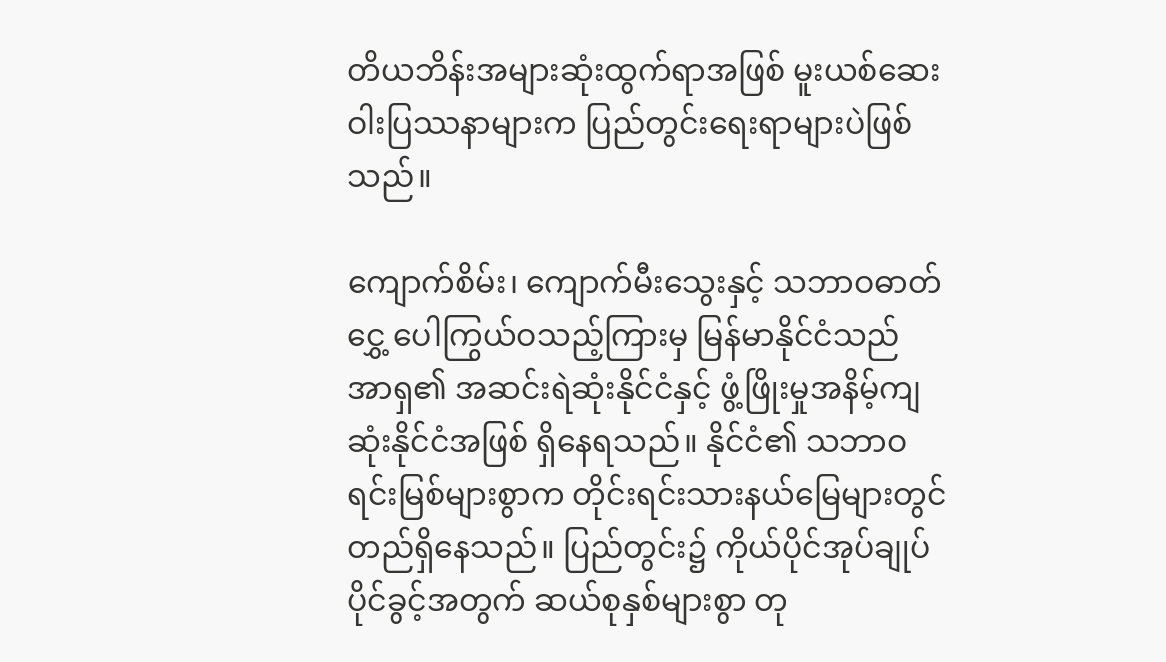တိယဘိန်းအများဆုံးထွက်ရာအဖြစ် မူးယစ်ဆေးဝါးပြဿနာများက ပြည်တွင်းရေးရာများပဲဖြစ်သည်။

ကျောက်စိမ်း၊ ကျောက်မီးသွေးနှင့် သဘာဝဓာတ်ငွှေ့ ပေါကြွယ်ဝသည့်ကြားမှ မြန်မာနိုင်ငံသည် အာရှ၏ အဆင်းရဲဆုံးနိုင်ငံနှင့် ဖွံ့ဖြိုးမှုအနိမ့်ကျဆုံးနိုင်ငံအဖြစ် ရှိနေရသည်။ နိုင်ငံ၏ သဘာဝရင်းမြစ်များစွာက တိုင်းရင်းသားနယ်မြေများတွင် တည်ရှိနေသည်။ ပြည်တွင်း၌ ကိုယ်ပိုင်အုပ်ချုပ်ပိုင်ခွင့်အတွက် ဆယ်စုနှစ်များစွာ တု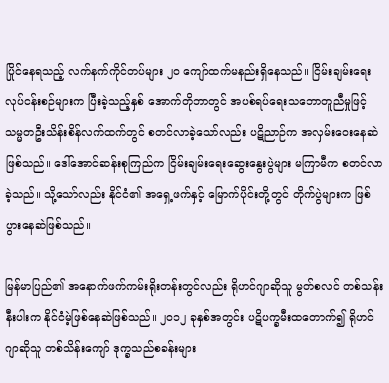ပြိုင်နေရသည့် လက်နက်ကိုင်တပ်များ ၂၀ ကျော်ထက်မနည်းရှိနေသည်။ ငြိမ်းချမ်းရေးလုပ်ငန်းစဉ်များက ပြီးခဲ့သည့်နှစ် အောက်တိုဘာတွင် အပစ်ရပ်ရေးသဘောတူညီမှုဖြင့် သမ္မတဦးသိန်းစိန်လက်ထက်တွင် စတင်လာခဲ့သော်လည်း ပဋိညာဉ်က အလှမ်းဝေးနေဆဲဖြစ်သည်။ ဒေါ်အောင်ဆန်းစုကြည်က ငြိမ်းချမ်းရေးဆွေးနွေးပွဲများ မကြာမီက စတင်လာခဲ့သည်။ သို့သော်လည်း နိုင်ငံ၏ အရှေ့ဖက်နှင့် မြောက်ပိုင်းတို့တွင် တိုက်ပွဲများက ဖြစ်ပွားနေဆဲဖြစ်သည်။

မြန်မာပြည်၏ အနောက်ဖက်ကမ်းရိုးတန်းတွင်လည်း ရိုဟင်ဂျာဆိုသူ မွတ်စလင် တစ်သန်းနီးပါးက နိုင်ငံမဲ့ဖြစ်နေဆဲဖြစ်သည်။ ၂၀၁၂ ခုနှစ်အတွင်း ပဋိပက္ခမီးထတောက်၍ ရိုဟင်ဂျာဆိုသူ တစ်သိန်းကျော် ဒုက္ခသည်စခန်းများ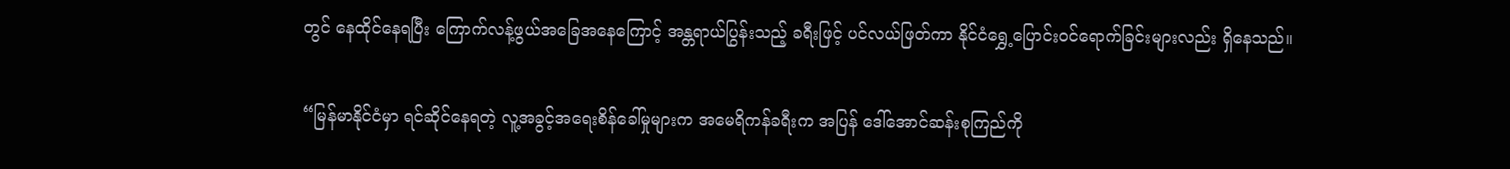တွင် နေထိုင်နေရပြီး ကြောက်လန့်ဖွယ်အခြေအနေကြောင့် အန္တရာယ်ပြွန်းသည့် ခရီးဖြင့် ပင်လယ်ဖြတ်ကာ နိုင်ငံရွှေ့ပြောင်းဝင်ရောက်ခြင်းများလည်း ရှိနေသည်။

“မြန်မာနိုင်ငံမှာ ရင်ဆိုင်နေရတဲ့ လူ့အခွင့်အရေးစိန်ခေါ်မှုများက အမေရိကန်ခရီးက အပြန် ဒေါ်အောင်ဆန်းစုကြည်ကို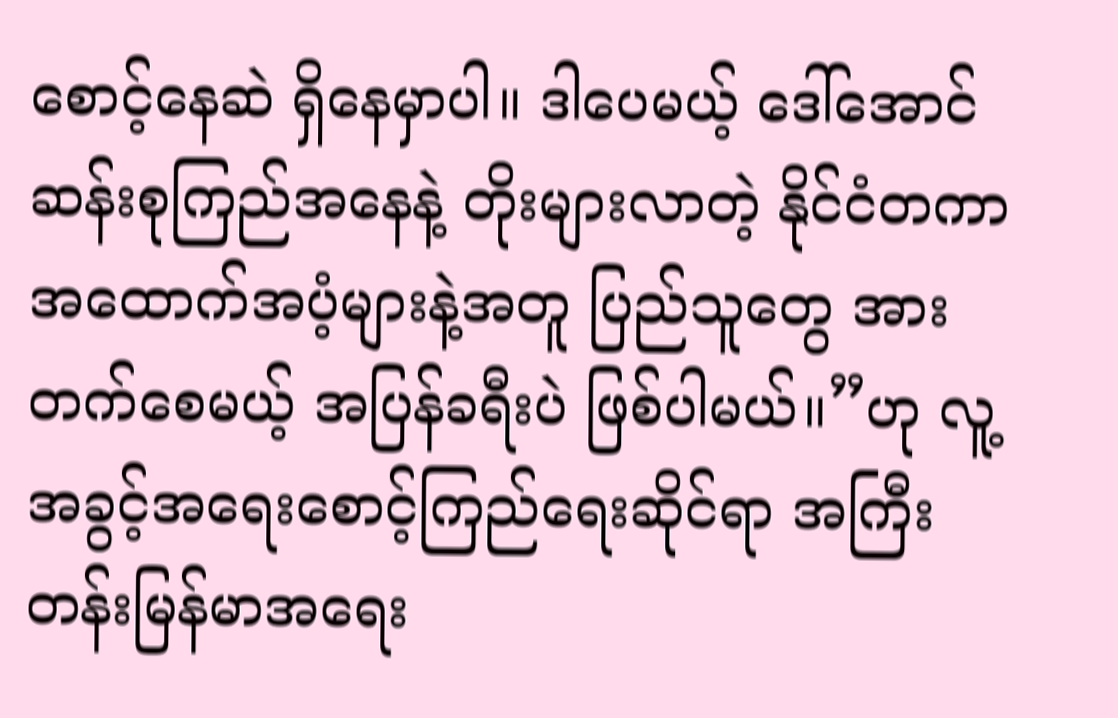စောင့်နေဆဲ ရှိနေမှာပါ။ ဒါပေမယ့် ဒေါ်အောင်ဆန်းစုကြည်အနေနဲ့ တိုးများလာတဲ့ နိုင်ငံတကာအထောက်အပံ့များနဲ့အတူ ပြည်သူတွေ အားတက်စေမယ့် အပြန်ခရီးပဲ ဖြစ်ပါမယ်။”ဟု လူ့အခွင့်အရေးစောင့်ကြည်ရေးဆိုင်ရာ အကြီးတန်းမြန်မာအရေး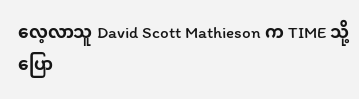လေ့လာသူ David Scott Mathieson က TIME သို့ ပြော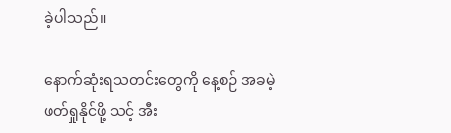ခဲ့ပါသည်။

နောက်ဆုံးရသတင်းတွေကို နေ့စဉ် အခမဲ့ဖတ်ရှုနိုင်ဖို့ သင့် အီး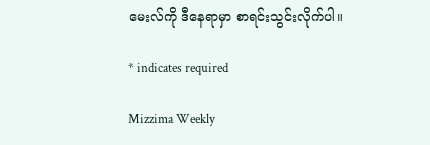မေးလ်ကို ဒီနေရာမှာ စာရင်းသွင်းလိုက်ပါ။

* indicates required

Mizzima Weekly